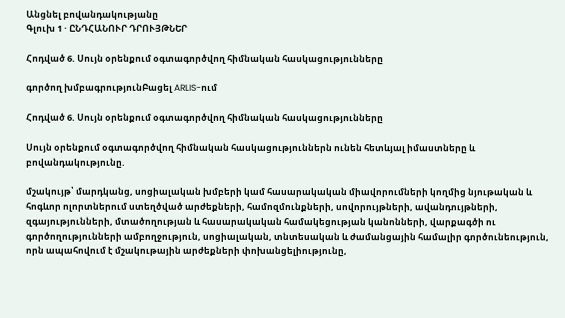Անցնել բովանդակությանը
Գլուխ 1 · ԸՆԴՀԱՆՈՒՐ ԴՐՈՒՅԹՆԵՐ

Հոդված 6. Սույն օրենքում օգտագործվող հիմնական հասկացությունները

գործող խմբագրությունԲացել ARLIS-ում

Հոդված 6. Սույն օրենքում օգտագործվող հիմնական հասկացությունները

Սույն օրենքում օգտագործվող հիմնական հասկացություններն ունեն հետևյալ իմաստները և բովանդակությունը.

մշակույթ՝ մարդկանց, սոցիալական խմբերի կամ հասարակական միավորումների կողմից նյութական և հոգևոր ոլորտներում ստեղծված արժեքների, համոզմունքների, սովորույթների, ավանդույթների, զգայությունների, մտածողության և հասարակական համակեցության կանոնների, վարքագծի ու գործողությունների ամբողջություն, սոցիալական, տնտեսական և ժամանցային համալիր գործունեություն, որն ապահովում է մշակութային արժեքների փոխանցելիությունը,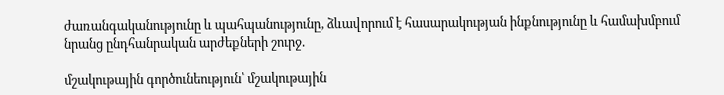ժառանգականությունը և պահպանությունը, ձևավորում է հասարակության ինքնությունը և համախմբում նրանց ընդհանրական արժեքների շուրջ.

մշակութային գործունեություն՝ մշակութային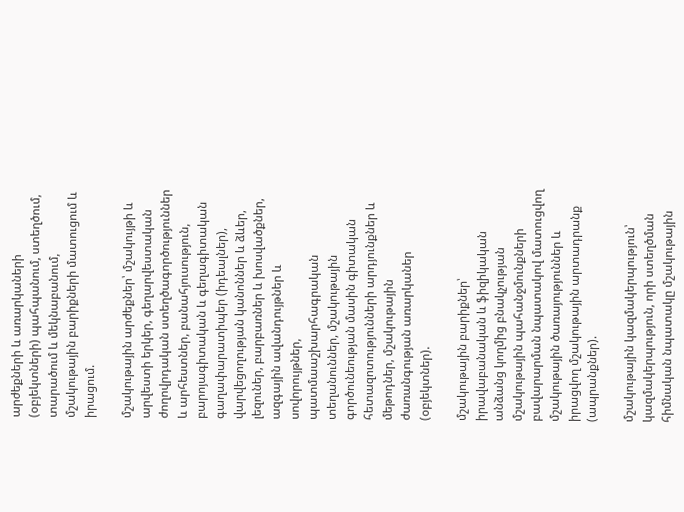արժեքների և առարկաների (օբյեկտների) պահպանում, ստեղծում, տարածում և մեկնաբանում, մշակութային բարիքների մատուցում և իրացում.

մշակութային արժեքներ՝ մշակույթի և արվեստի երկեր, գեղարվեստական ժողովրդական ստեղծագործություններ և արհեստներ, բանահյուսություն, բարոյագիտական և գեղագիտական գաղափարատիպեր (իդեալներ), վարվեցողության կանոններ և ձևեր, լեզուներ, բարբառներ և խոսվածքներ, ազգային ավանդույթներ և սովորույթներ, պատմաաշխարհագրական տեղանուններ, մշակութային գործունեության մասին գիտական հետազոտությունների արդյունքներ և մեթոդներ, մշակութային ժառանգության առարկաներ (օբյեկտներ).

մշակութային բարիքներ՝ իրավաբանական և ֆիզիկական անձանց կողմից բնակչության մշակութային պահանջմունքների բավարարման նպատակով մատուցվող մշակութային ծառայություններ և իրացվող մշակութային արտադրանք (ապրանքներ).

մշակութային կազմակերպություն՝ կազմակերպություն, որի ստեղծման հիմնական նպատակը մշակութային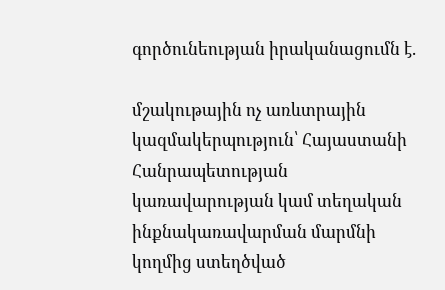գործունեության իրականացումն է.

մշակութային ոչ առևտրային կազմակերպություն՝ Հայաստանի Հանրապետության կառավարության կամ տեղական ինքնակառավարման մարմնի կողմից ստեղծված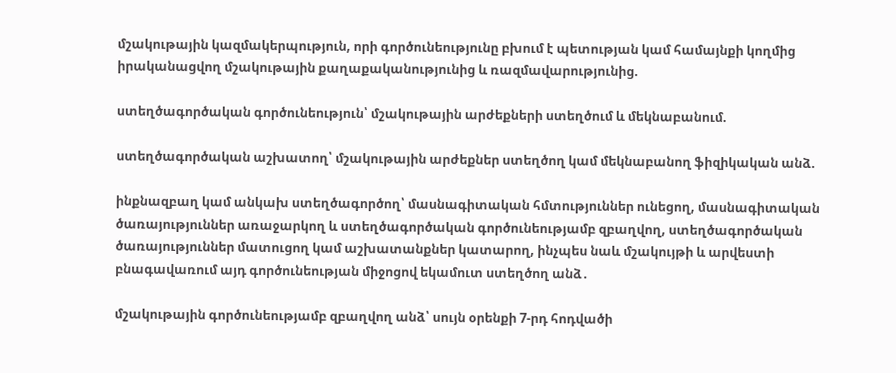մշակութային կազմակերպություն, որի գործունեությունը բխում է պետության կամ համայնքի կողմից իրականացվող մշակութային քաղաքականությունից և ռազմավարությունից.

ստեղծագործական գործունեություն՝ մշակութային արժեքների ստեղծում և մեկնաբանում.

ստեղծագործական աշխատող՝ մշակութային արժեքներ ստեղծող կամ մեկնաբանող ֆիզիկական անձ.

ինքնազբաղ կամ անկախ ստեղծագործող՝ մասնագիտական հմտություններ ունեցող, մասնագիտական ծառայություններ առաջարկող և ստեղծագործական գործունեությամբ զբաղվող, ստեղծագործական ծառայություններ մատուցող կամ աշխատանքներ կատարող, ինչպես նաև մշակույթի և արվեստի բնագավառում այդ գործունեության միջոցով եկամուտ ստեղծող անձ․

մշակութային գործունեությամբ զբաղվող անձ՝ սույն օրենքի 7-րդ հոդվածի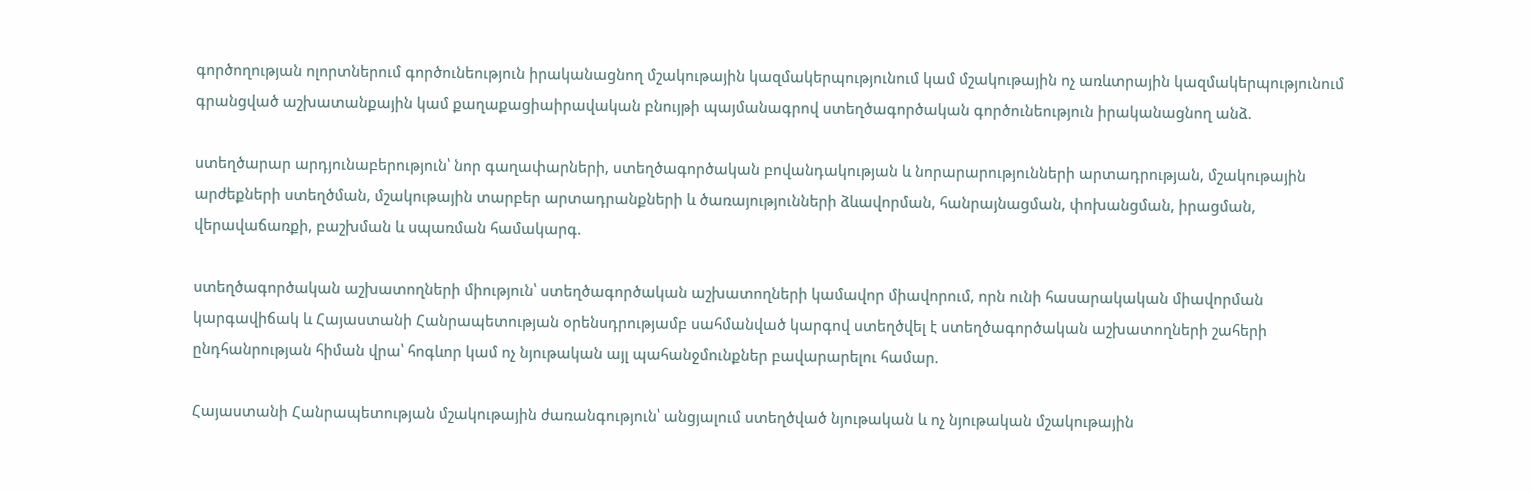գործողության ոլորտներում գործունեություն իրականացնող մշակութային կազմակերպությունում կամ մշակութային ոչ առևտրային կազմակերպությունում գրանցված աշխատանքային կամ քաղաքացիաիրավական բնույթի պայմանագրով ստեղծագործական գործունեություն իրականացնող անձ.

ստեղծարար արդյունաբերություն՝ նոր գաղափարների, ստեղծագործական բովանդակության և նորարարությունների արտադրության, մշակութային արժեքների ստեղծման, մշակութային տարբեր արտադրանքների և ծառայությունների ձևավորման, հանրայնացման, փոխանցման, իրացման, վերավաճառքի, բաշխման և սպառման համակարգ.

ստեղծագործական աշխատողների միություն՝ ստեղծագործական աշխատողների կամավոր միավորում, որն ունի հասարակական միավորման կարգավիճակ և Հայաստանի Հանրապետության օրենսդրությամբ սահմանված կարգով ստեղծվել է ստեղծագործական աշխատողների շահերի ընդհանրության հիման վրա՝ հոգևոր կամ ոչ նյութական այլ պահանջմունքներ բավարարելու համար.

Հայաստանի Հանրապետության մշակութային ժառանգություն՝ անցյալում ստեղծված նյութական և ոչ նյութական մշակութային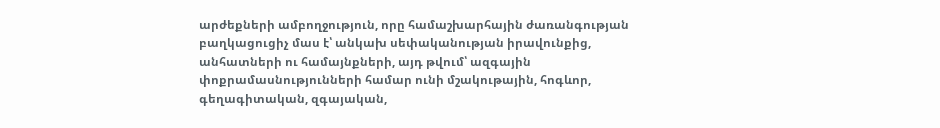արժեքների ամբողջություն, որը համաշխարհային ժառանգության բաղկացուցիչ մաս է՝ անկախ սեփականության իրավունքից, անհատների ու համայնքների, այդ թվում՝ ազգային փոքրամասնությունների համար ունի մշակութային, հոգևոր, գեղագիտական, զգայական,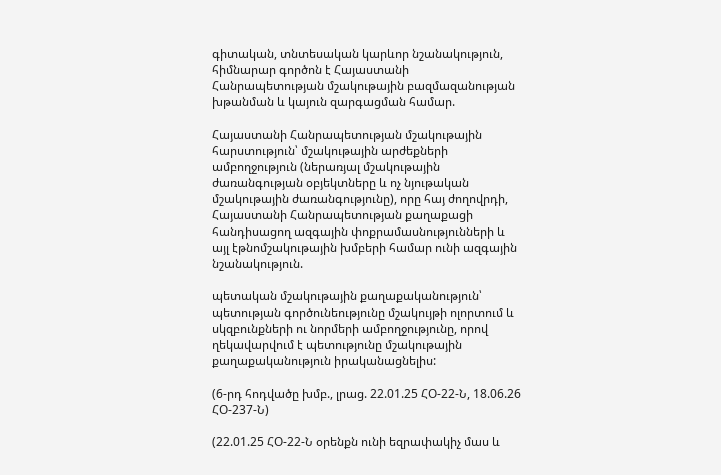գիտական, տնտեսական կարևոր նշանակություն, հիմնարար գործոն է Հայաստանի Հանրապետության մշակութային բազմազանության խթանման և կայուն զարգացման համար.

Հայաստանի Հանրապետության մշակութային հարստություն՝ մշակութային արժեքների ամբողջություն (ներառյալ մշակութային ժառանգության օբյեկտները և ոչ նյութական մշակութային ժառանգությունը), որը հայ ժողովրդի, Հայաստանի Հանրապետության քաղաքացի հանդիսացող ազգային փոքրամասնությունների և այլ էթնոմշակութային խմբերի համար ունի ազգային նշանակություն.

պետական մշակութային քաղաքականություն՝ պետության գործունեությունը մշակույթի ոլորտում և սկզբունքների ու նորմերի ամբողջությունը, որով ղեկավարվում է պետությունը մշակութային քաղաքականություն իրականացնելիս:

(6-րդ հոդվածը խմբ., լրաց. 22.01.25 ՀՕ-22-Ն, 18.06.26 ՀՕ-237-Ն)

(22.01.25 ՀՕ-22-Ն օրենքն ունի եզրափակիչ մաս և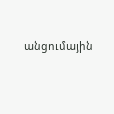անցումային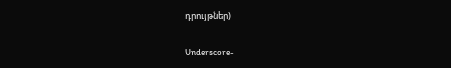դրույթներ)

Underscore-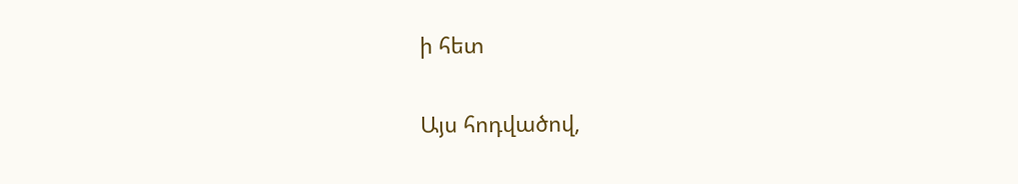ի հետ

Այս հոդվածով,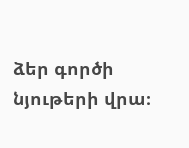ձեր գործի նյութերի վրա։